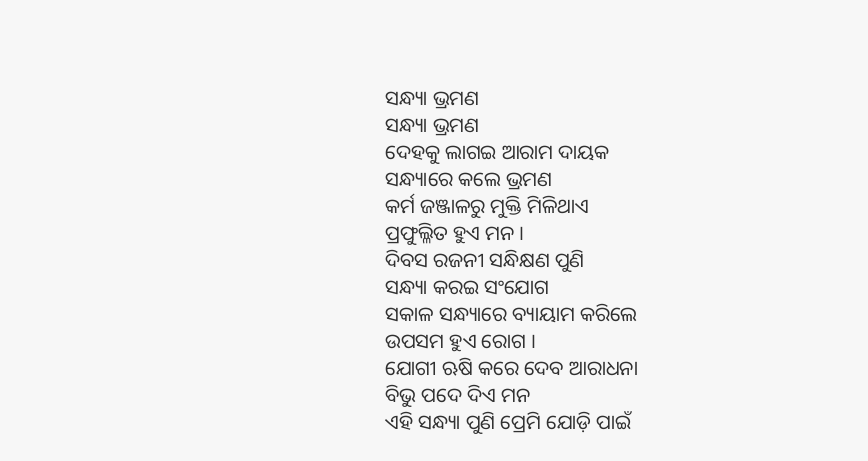ସନ୍ଧ୍ୟା ଭ୍ରମଣ
ସନ୍ଧ୍ୟା ଭ୍ରମଣ
ଦେହକୁ ଲାଗଇ ଆରାମ ଦାୟକ
ସନ୍ଧ୍ୟାରେ କଲେ ଭ୍ରମଣ
କର୍ମ ଜଞ୍ଜାଳରୁ ମୁକ୍ତି ମିଳିଥାଏ
ପ୍ରଫୁଲ୍ଳିତ ହୁଏ ମନ ।
ଦିବସ ରଜନୀ ସନ୍ଧିକ୍ଷଣ ପୁଣି
ସନ୍ଧ୍ୟା କରଇ ସଂଯୋଗ
ସକାଳ ସନ୍ଧ୍ୟାରେ ବ୍ୟାୟାମ କରିଲେ
ଉପସମ ହୁଏ ରୋଗ ।
ଯୋଗୀ ଋଷି କରେ ଦେବ ଆରାଧନା
ବିଭୁ ପଦେ ଦିଏ ମନ
ଏହି ସନ୍ଧ୍ୟା ପୁଣି ପ୍ରେମି ଯୋଡ଼ି ପାଇଁ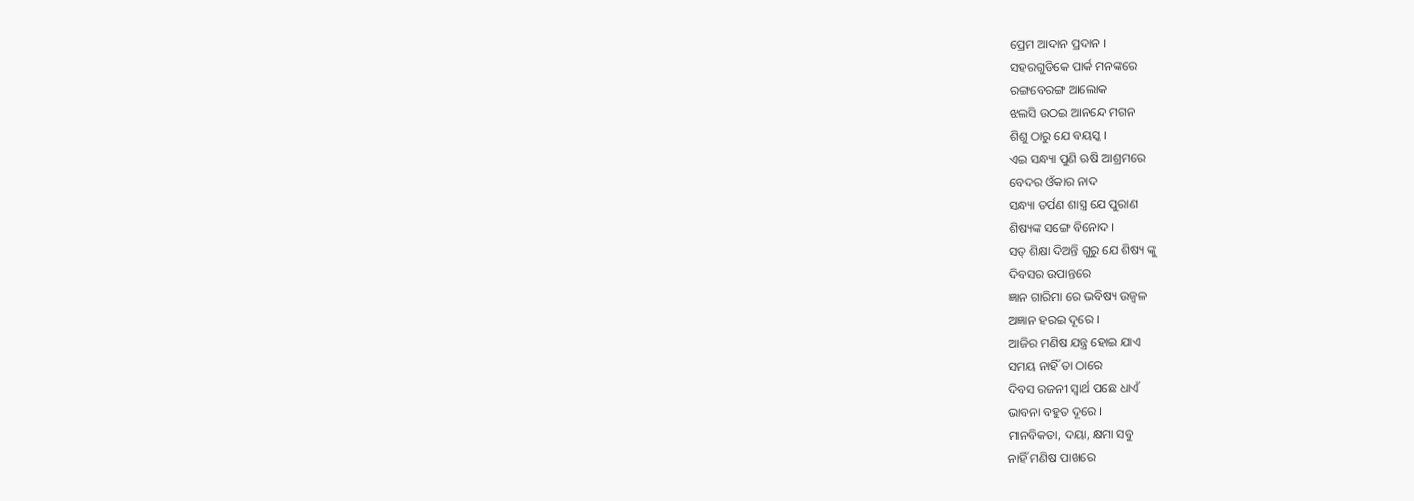ପ୍ରେମ ଆଦାନ ପ୍ରଦାନ ।
ସହରଗୁଡିକେ ପାର୍କ ମନଙ୍କରେ
ରଙ୍ଗବେରଙ୍ଗ ଆଲୋକ
ଝଲସି ଉଠଇ ଆନନ୍ଦେ ମଗନ
ଶିଶୁ ଠାରୁ ଯେ ବୟସ୍କ ।
ଏଇ ସନ୍ଧ୍ୟା ପୁଣି ଋଷି ଆଶ୍ରମରେ
ବେଦର ଓଁକାର ନାଦ
ସନ୍ଧ୍ୟା ତର୍ପଣ ଶାସ୍ତ୍ର ଯେ ପୁରାଣ
ଶିଷ୍ୟଙ୍କ ସଙ୍ଗେ ବିନୋଦ ।
ସତ୍ ଶିକ୍ଷା ଦିଅନ୍ତି ଗୁରୁ ଯେ ଶିଷ୍ୟ ଙ୍କୁ
ଦିବସର ଉପାନ୍ତରେ
ଜ୍ଞାନ ଗାରିମା ରେ ଭବିଷ୍ୟ ଉଜ୍ବଳ
ଅଜ୍ଞାନ ହରଇ ଦୂରେ ।
ଆଜିର ମଣିଷ ଯନ୍ତ୍ର ହୋଇ ଯାଏ
ସମୟ ନାହିଁ ତା ଠାରେ
ଦିବସ ରଜନୀ ସ୍ବାର୍ଥ ପଛେ ଧାଏଁ
ଭାବନା ବହୁତ ଦୂରେ ।
ମାନବିକତା, ଦୟା, କ୍ଷମା ସବୁ
ନାହିଁ ମଣିଷ ପାଖରେ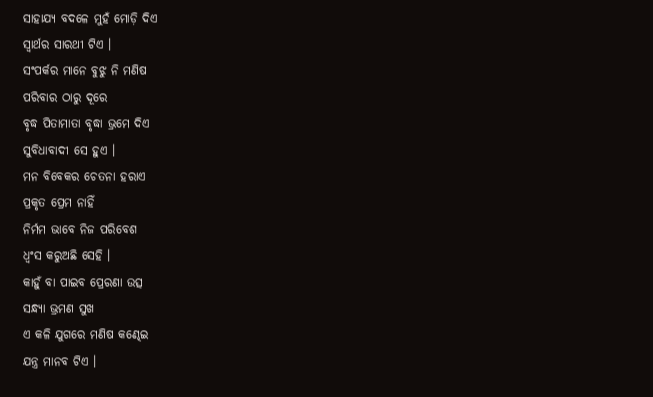ସାହାଯ୍ୟ ବଦଳେ ମୁହଁ ମୋଡ଼ି ଦିଏ
ସ୍ଵାର୍ଥର ସାରଥୀ ଟିଏ ।
ସଂପର୍କର ମାନେ ବୁଝୁ ନି ମଣିଷ
ପରିବାର ଠାରୁ ଦୂରେ
ବୃଦ୍ଧ ପିତାମାତା ବୃଦ୍ଧା ଭ୍ରମେ ଦିଏ
ସୁବିଧାବାଦୀ ସେ ହୁଏ ।
ମନ ବିବେକର ଚେତନା ହରାଏ
ପ୍ରକୃତ ପ୍ରେମ ନାହିଁ
ନିର୍ମମ ଭାବେ ନିଜ ପରିବେଶ
ଧ୍ବଂସ କରୁଅଛି ସେହି ।
କାହୁଁ ବା ପାଇବ ପ୍ରେରଣା ଉତ୍ସ
ସନ୍ଧ୍ୟା ଭ୍ରମଣ ସୁଖ
ଏ କଳି ଯୁଗରେ ମଣିଷ କଣ୍ଢେଇ
ଯନ୍ତ୍ର ମାନବ ଟିଏ ।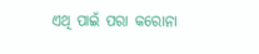ଏଥି ପାଇଁ ପରା କରୋନା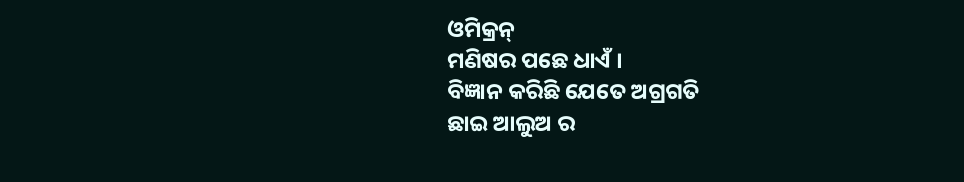ଓମିକ୍ରନ୍
ମଣିଷର ପଛେ ଧାଏଁ ।
ବିଜ୍ଞାନ କରିଛି ଯେତେ ଅଗ୍ରଗତି
ଛାଇ ଆଲୁଅ ର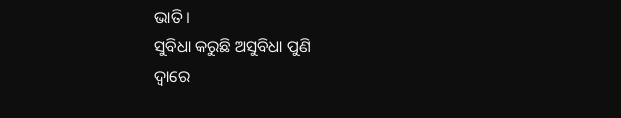ଭାତି ।
ସୁବିଧା କରୁଛି ଅସୁବିଧା ପୁଣି
ଦ୍ବାରେ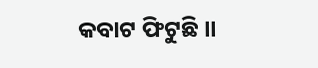କବାଟ ଫିଟୁଛି ।।